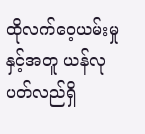ထိုလက်ဝေ့ယမ်းမှုနှင့်အတူ ယန်လုပတ်လည်ရှိ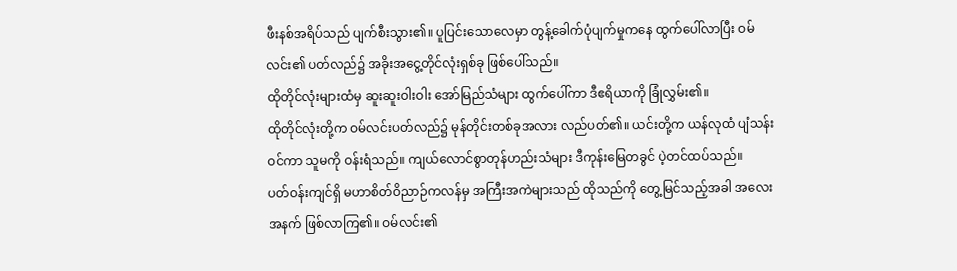ဖီးနစ်အရိပ်သည် ပျက်စီးသွား၏။ ပူပြင်းသောလေမှာ တွန့်ခေါက်ပုံပျက်မှုကနေ ထွက်ပေါ်လာပြီး ဝမ်လင်း၏ ပတ်လည်၌ အခိုးအငွေ့တိုင်လုံးရှစ်ခု ဖြစ်ပေါ်သည်။
ထိုတိုင်လုံးများထံမှ ဆူးဆူးဝါးဝါး အော်မြည်သံများ ထွက်ပေါ်ကာ ဒီဧရိယာကို ခြုံလွှမ်း၏။
ထိုတိုင်လုံးတို့က ဝမ်လင်းပတ်လည်၌ မုန်တိုင်းတစ်ခုအလား လည်ပတ်၏။ ယင်းတို့က ယန်လုထံ ပျံသန်းဝင်ကာ သူမကို ဝန်းရံသည်။ ကျယ်လောင်စွာတုန်ဟည်းသံများ ဒီကုန်းမြေတခွင် ပဲ့တင်ထပ်သည်။
ပတ်ဝန်းကျင်ရှိ မဟာစိတ်ဝိညာဉ်ကလန်မှ အကြီးအကဲများသည် ထိုသည်ကို တွေ့မြင်သည့်အခါ အလေးအနက် ဖြစ်လာကြ၏။ ဝမ်လင်း၏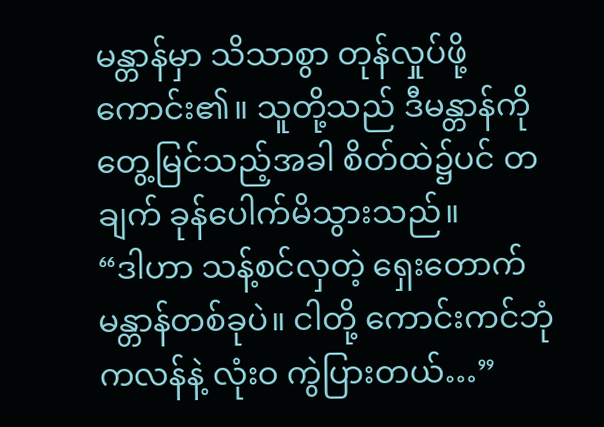မန္တာန်မှာ သိသာစွာ တုန်လှုပ်ဖို့ ကောင်း၏။ သူတို့သည် ဒီမန္တာန်ကို တွေ့မြင်သည့်အခါ စိတ်ထဲ၌ပင် တချက် ခုန်ပေါက်မိသွားသည်။
“ဒါဟာ သန့်စင်လှတဲ့ ရှေးတောက်မန္တာန်တစ်ခုပဲ။ ငါတို့ ကောင်းကင်ဘုံကလန်နဲ့ လုံးဝ ကွဲပြားတယ်…”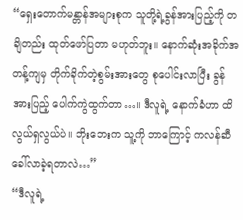“ရှေးတောက်မန္တာန်အများစုက သူတို့ရဲ့ခွန်အားပြည့်ကို တချိတည်း ထုတ်ဖော်ပြတာ မဟုတ်ဘူး။ နောက်ဆုံးအခိုက်အတန့်ကျမှ တိုက်ခိုက်တဲ့စွမ်းအားတွေ စုပေါင်းလာပြီး ခွန်အားပြည့် ပေါက်ကွဲထွက်တာ…။ ဒီလူရဲ့ နောက်ခံဟာ ထိလွယ်ရှလွယ်ပဲ။ ဘိုးဘေးက သူ့ကို ဘာကြောင့် ကလန်ဆီ ခေါ်လာခဲ့ရတာလဲ…”
“ဒီလူရဲ့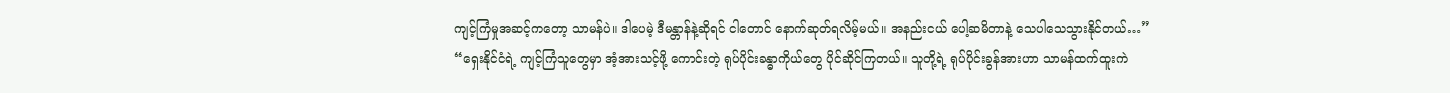ကျင့်ကြံမှုအဆင့်ကတော့ သာမန်ပဲ။ ဒါပေမဲ့ ဒီမန္တာန်နဲ့ဆိုရင် ငါတောင် နောက်ဆုတ်ရလိမ့်မယ်။ အနည်းငယ် ပေါ့ဆမိတာနဲ့ သေပါသေသွားနိုင်တယ်…”
“ရှေးနိုင်ငံရဲ့ ကျင့်ကြံသူတွေမှာ အံ့အားသင့်ဖို့ ကောင်းတဲ့ ရုပ်ပိုင်းခန္ဓာကိုယ်တွေ ပိုင်ဆိုင်ကြတယ်။ သူတို့ရဲ့ ရုပ်ပိုင်းခွန်အားဟာ သာမန်ထက်ထူးကဲ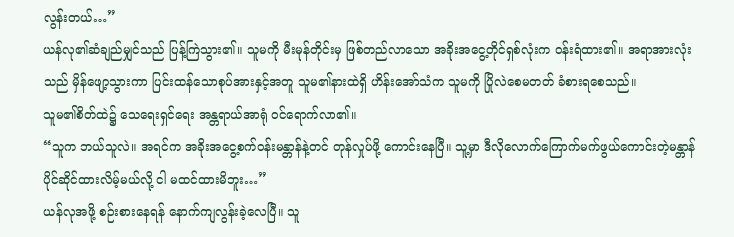လွန်းတယ်…”
ယန်လု၏ဆံချည်မျှင်သည် ပြန့်ကြဲသွား၏။ သူမကို မီးမုန်တိုင်းမှ ဖြစ်တည်လာသော အခိုးအငွေ့တိုင်ရှစ်လုံးက ဝန်းရံထား၏။ အရာအားလုံးသည် မှိန်ဖျော့သွားကာ ပြင်းထန်သောစုပ်အားနှင့်အတူ သူမ၏နားထဲရှိ ဟိန်းအော်သံက သူမကို ပြိုလဲစေမတတ် ခံစားရစေသည်။
သူမ၏စိတ်ထဲ၌ သေရေးရှင်ရေး အန္တရာယ်အာရုံ ဝင်ရောက်လာ၏။
“သူက ဘယ်သူလဲ။ အရင်က အခိုးအငွေ့စက်ဝန်းမန္တာန်နဲ့တင် တုန်လှုပ်ဖို့ ကောင်းနေပြီ။ သူ့မှာ ဒီလိုလောက်ကြောက်မက်ဖွယ်ကောင်းတဲ့မန္တာန် ပိုင်ဆိုင်ထားလိမ့်မယ်လို့ ငါ မထင်ထားမိဘူး…”
ယန်လုအဖို့ စဉ်းစားနေရန် နောက်ကျလွန်းခဲ့လေပြီ။ သူ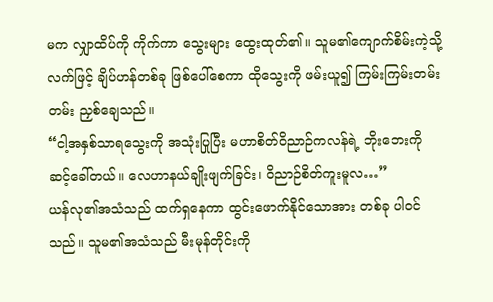မက လျှာထိပ်ကို ကိုက်ကာ သွေးများ ထွေးထုတ်၏။ သူမ၏ကျောက်စိမ်းကဲ့သို့လက်ဖြင့် ချိပ်ဟန်တစ်ခု ဖြစ်ပေါ်စေကာ ထိုသွေးကို ဖမ်းယူ၍ ကြမ်းကြမ်းတမ်းတမ်း ညှစ်ချေသည်။
“ငါ့အနှစ်သာရသွေးကို အသုံးပြုပြီး မဟာစိတ်ဝိညာဉ်ကလန်ရဲ့ ဘိုးဘေးကို ဆင့်ခေါ်တယ်။ လေဟာနယ်ချိုးဖျက်ခြင်း၊ ဝိညာဉ်စိတ်ကူးမူလ…”
ယန်လု၏အသံသည် ထက်ရှနေကာ ထွင်းဖောက်နိုင်သောအား တစ်ခု ပါဝင်သည်။ သူမ၏အသံသည် မီးမုန်တိုင်းကို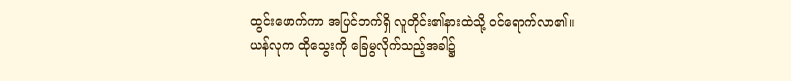ထွင်းဖောက်ကာ အပြင်ဘက်ရှိ လူတိုင်း၏နားထဲသို့ ဝင်ရောက်လာ၏။
ယန်လုက ထိုသွေးကို ခြေမွလိုက်သည့်အခါ၌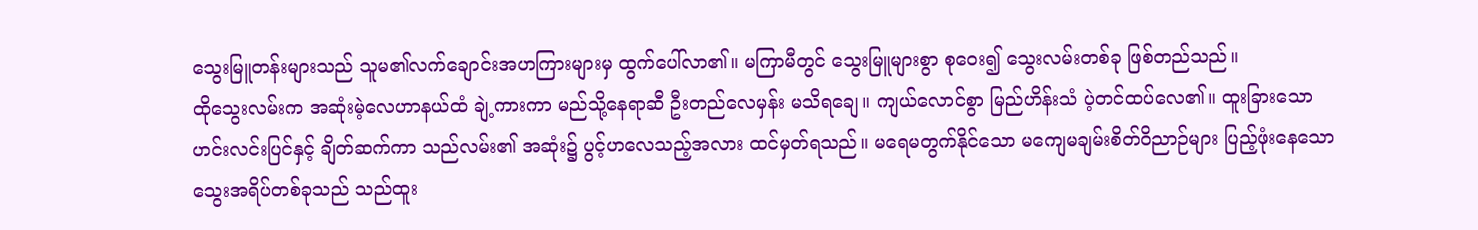သွေးမြူတန်းများသည် သူမ၏လက်ချောင်းအဟကြားများမှ ထွက်ပေါ်လာ၏။ မကြာမီတွင် သွေးမြူများစွာ စုဝေး၍ သွေးလမ်းတစ်ခု ဖြစ်တည်သည်။
ထိုသွေးလမ်းက အဆုံးမဲ့လေဟာနယ်ထံ ချဲ့ကားကာ မည်သို့နေရာဆီ ဦးတည်လေမှန်း မသိရချေ။ ကျယ်လောင်စွာ မြည်ဟိန်းသံ ပဲ့တင်ထပ်လေ၏။ ထူးခြားသောဟင်းလင်းပြင်နှင့် ချိတ်ဆက်ကာ သည်လမ်း၏ အဆုံး၌ ပွင့်ဟလေသည့်အလား ထင်မှတ်ရသည်။ မရေမတွက်နိုင်သော မကျေမချမ်းစိတ်ဝိညာဉ်များ ပြည့်ဖုံးနေသော သွေးအရိပ်တစ်ခုသည် သည်ထူး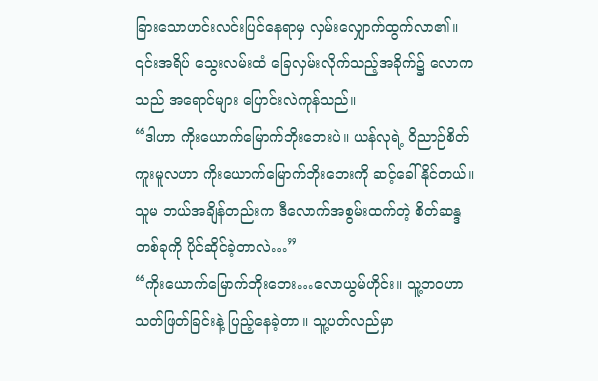ခြားသောဟင်းလင်းပြင်နေရာမှ လှမ်းလျှောက်ထွက်လာ၏။
၎င်းအရိပ် သွေးလမ်းထံ ခြေလှမ်းလိုက်သည့်အခိုက်၌ လောကသည် အရောင်များ ပြောင်းလဲကုန်သည်။
“ဒါဟာ ကိုးယောက်မြောက်ဘိုးဘေးပဲ။ ယန်လုရဲ့ ဝိညာဉ်စိတ်ကူးမူလဟာ ကိုးယောက်မြောက်ဘိုးဘေးကို ဆင့်ခေါ်နိုင်တယ်။ သူမ ဘယ်အချိန်တည်းက ဒီလောက်အစွမ်းထက်တဲ့ စိတ်ဆန္ဒတစ်ခုကို ပိုင်ဆိုင်ခဲ့တာလဲ…”
“ကိုးယောက်မြောက်ဘိုးဘေး…လောယွမ်ဟိုင်း။ သူ့ဘဝဟာ သတ်ဖြတ်ခြင်းနဲ့ ပြည့်နေခဲ့တာ။ သူ့ပတ်လည်မှာ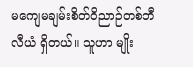မကျေမချမ်းစိတ်ဝိညာဉ်တစ်ဘီလီယံ ရှိတယ်။ သူဟာ မျိုး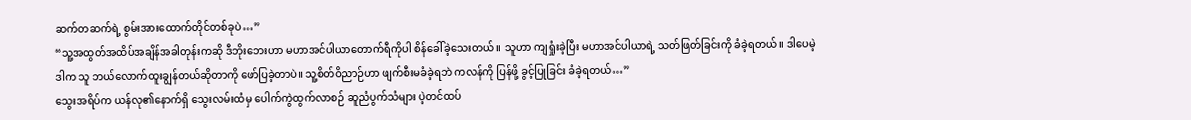ဆက်တဆက်ရဲ့ စွမ်းအားထောက်တိုင်တစ်ခုပဲ…”
“သူ့အထွတ်အထိပ်အချိန်အခါတုန်းကဆို ဒီဘိုးဘေးဟာ မဟာအင်ပါယာတောက်ရီကိုပါ စိန်ခေါ်ခဲ့သေးတယ်။ သူဟာ ကျရှုံးခဲ့ပြီး မဟာအင်ပါယာရဲ့ သတ်ဖြတ်ခြင်းကို ခံခဲ့ရတယ်။ ဒါပေမဲ့ ဒါက သူ ဘယ်လောက်ထူးချွန်တယ်ဆိုတာကို ဖော်ပြခဲ့တာပဲ။ သူ့စိတ်ဝိညာဉ်ဟာ ဖျက်စီးမခံခဲ့ရဘဲ ကလန်ကို ပြန်ဖို့ ခွင့်ပြုခြင်း ခံခဲ့ရတယ်…”
သွေးအရိပ်က ယန်လု၏နောက်ရှိ သွေးလမ်းထံမှ ပေါက်ကွဲထွက်လာစဉ် ဆူညံပွက်သံများ ပဲ့တင်ထပ်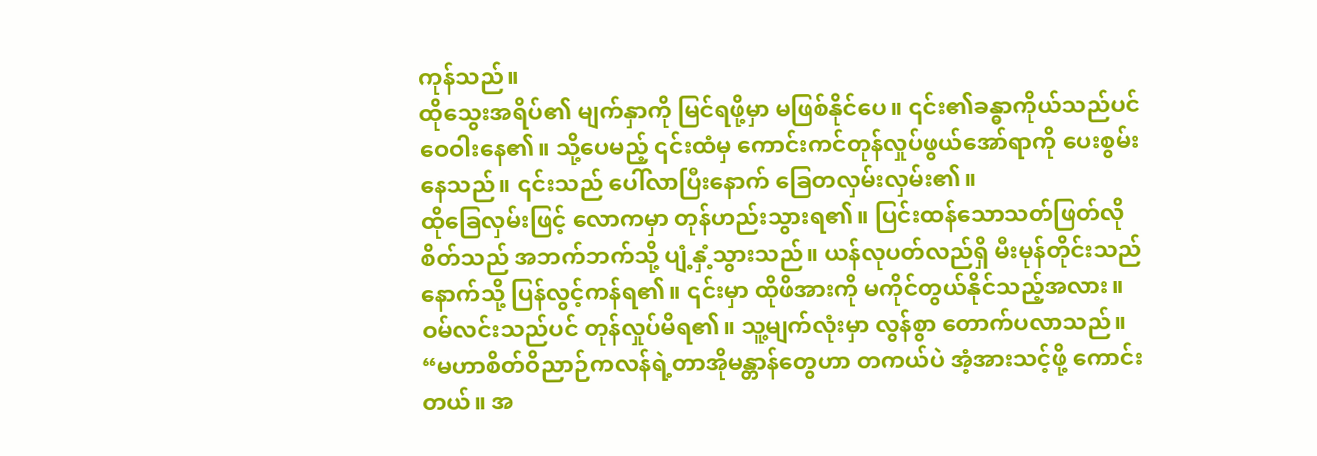ကုန်သည်။
ထိုသွေးအရိပ်၏ မျက်နှာကို မြင်ရဖို့မှာ မဖြစ်နိုင်ပေ။ ၎င်း၏ခန္ဓာကိုယ်သည်ပင် ဝေဝါးနေ၏။ သို့ပေမည့် ၎င်းထံမှ ကောင်းကင်တုန်လှုပ်ဖွယ်အော်ရာကို ပေးစွမ်းနေသည်။ ၎င်းသည် ပေါ်လာပြီးနောက် ခြေတလှမ်းလှမ်း၏။
ထိုခြေလှမ်းဖြင့် လောကမှာ တုန်ဟည်းသွားရ၏။ ပြင်းထန်သောသတ်ဖြတ်လိုစိတ်သည် အဘက်ဘက်သို့ ပျံ့နှံ့သွားသည်။ ယန်လုပတ်လည်ရှိ မီးမုန်တိုင်းသည် နောက်သို့ ပြန်လွင့်ကန်ရ၏။ ၎င်းမှာ ထိုဖိအားကို မကိုင်တွယ်နိုင်သည့်အလား။ ဝမ်လင်းသည်ပင် တုန်လှုပ်မိရ၏။ သူ့မျက်လုံးမှာ လွန်စွာ တောက်ပလာသည်။
“မဟာစိတ်ဝိညာဉ်ကလန်ရဲ့တာအိုမန္တာန်တွေဟာ တကယ်ပဲ အံ့အားသင့်ဖို့ ကောင်းတယ်။ အ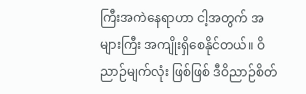ကြီးအကဲနေရာဟာ ငါ့အတွက် အများကြီး အကျိုးရှိစေနိုင်တယ်။ ဝိညာဉ်မျက်လုံး ဖြစ်ဖြစ် ဒီဝိညာဉ်စိတ်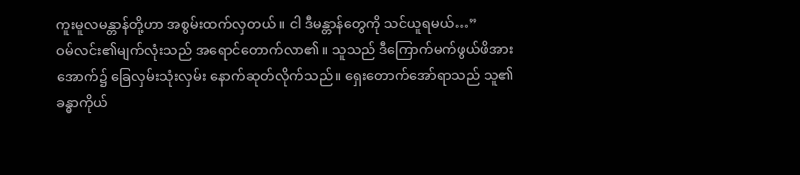ကူးမူလမန္တာန်တို့ဟာ အစွမ်းထက်လှတယ်။ ငါ ဒီမန္တာန်တွေကို သင်ယူရမယ်…”
ဝမ်လင်း၏မျက်လုံးသည် အရောင်တောက်လာ၏။ သူသည် ဒီကြောက်မက်ဖွယ်ဖိအားအောက်၌ ခြေလှမ်းသုံးလှမ်း နောက်ဆုတ်လိုက်သည်။ ရှေးတောက်အော်ရာသည် သူ၏ခန္ဓာကိုယ်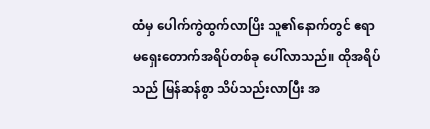ထံမှ ပေါက်ကွဲထွက်လာပြိး သူ၏နောက်တွင် ဧရာမရှေးတောက်အရိပ်တစ်ခု ပေါ်လာသည်။ ထိုအရိပ်သည် မြန်ဆန်စွာ သိပ်သည်းလာပြီး အ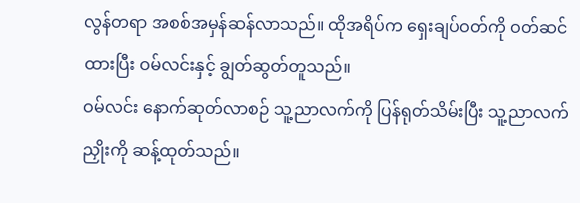လွန်တရာ အစစ်အမှန်ဆန်လာသည်။ ထိုအရိပ်က ရှေးချပ်ဝတ်ကို ဝတ်ဆင်ထားပြီး ဝမ်လင်းနှင့် ချွတ်ဆွတ်တူသည်။
ဝမ်လင်း နောက်ဆုတ်လာစဉ် သူ့ညာလက်ကို ပြန်ရုတ်သိမ်းပြီး သူ့ညာလက်ညှိုးကို ဆန့်ထုတ်သည်။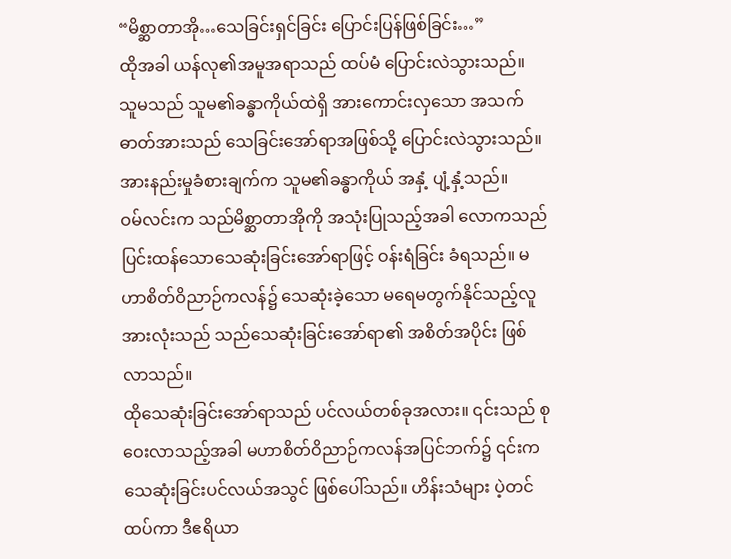“မိစ္ဆာတာအို…သေခြင်းရှင်ခြင်း ပြောင်းပြန်ဖြစ်ခြင်း…”
ထိုအခါ ယန်လု၏အမူအရာသည် ထပ်မံ ပြောင်းလဲသွားသည်။ သူမသည် သူမ၏ခန္ဓာကိုယ်ထဲရှိ အားကောင်းလှသော အသက်ဓာတ်အားသည် သေခြင်းအော်ရာအဖြစ်သို့ ပြောင်းလဲသွားသည်။ အားနည်းမှုခံစားချက်က သူမ၏ခန္ဓာကိုယ် အနှံ့ ပျံ့နှံ့သည်။
ဝမ်လင်းက သည်မိစ္ဆာတာအိုကို အသုံးပြုသည့်အခါ လောကသည် ပြင်းထန်သောသေဆုံးခြင်းအော်ရာဖြင့် ဝန်းရံခြင်း ခံရသည်။ မဟာစိတ်ဝိညာဉ်ကလန်၌ သေဆုံးခဲ့သော မရေမတွက်နိုင်သည့်လူအားလုံးသည် သည်သေဆုံးခြင်းအော်ရာ၏ အစိတ်အပိုင်း ဖြစ်လာသည်။
ထိုသေဆုံးခြင်းအော်ရာသည် ပင်လယ်တစ်ခုအလား။ ၎င်းသည် စုဝေးလာသည့်အခါ မဟာစိတ်ဝိညာဉ်ကလန်အပြင်ဘက်၌ ၎င်းက သေဆုံးခြင်းပင်လယ်အသွင် ဖြစ်ပေါ်သည်။ ဟိန်းသံများ ပဲ့တင်ထပ်ကာ ဒီဧရိယာ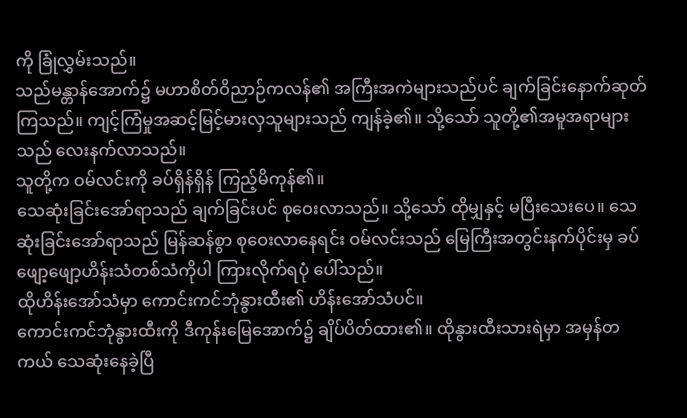ကို ခြုံလွှမ်းသည်။
သည်မန္တာန်အောက်၌ မဟာစိတ်ဝိညာဉ်ကလန်၏ အကြီးအကဲများသည်ပင် ချက်ခြင်းနောက်ဆုတ်ကြသည်။ ကျင့်ကြံမှုအဆင့်မြင့်မားလှသူများသည် ကျန်ခဲ့၏။ သို့သော် သူတို့၏အမူအရာများသည် လေးနက်လာသည်။
သူတို့က ဝမ်လင်းကို ခပ်ရှိန်ရှိန် ကြည့်မိကုန်၏။
သေဆုံးခြင်းအော်ရာသည် ချက်ခြင်းပင် စုဝေးလာသည်။ သို့သော် ထိုမျှနှင့် မပြီးသေးပေ။ သေဆုံးခြင်းအော်ရာသည် မြန်ဆန်စွာ စုဝေးလာနေရင်း ဝမ်လင်းသည် မြေကြီးအတွင်းနက်ပိုင်းမှ ခပ်ဖျော့ဖျော့ဟိန်းသံတစ်သံကိုပါ ကြားလိုက်ရပုံ ပေါ်သည်။
ထိုဟိန်းအော်သံမှာ ကောင်းကင်ဘုံနွားထီး၏ ဟိန်းအော်သံပင်။
ကောင်းကင်ဘုံနွားထီးကို ဒီကုန်းမြေအောက်၌ ချိပ်ပိတ်ထား၏။ ထိုနွားထီးသားရဲမှာ အမှန်တကယ် သေဆုံးနေခဲ့ပြီ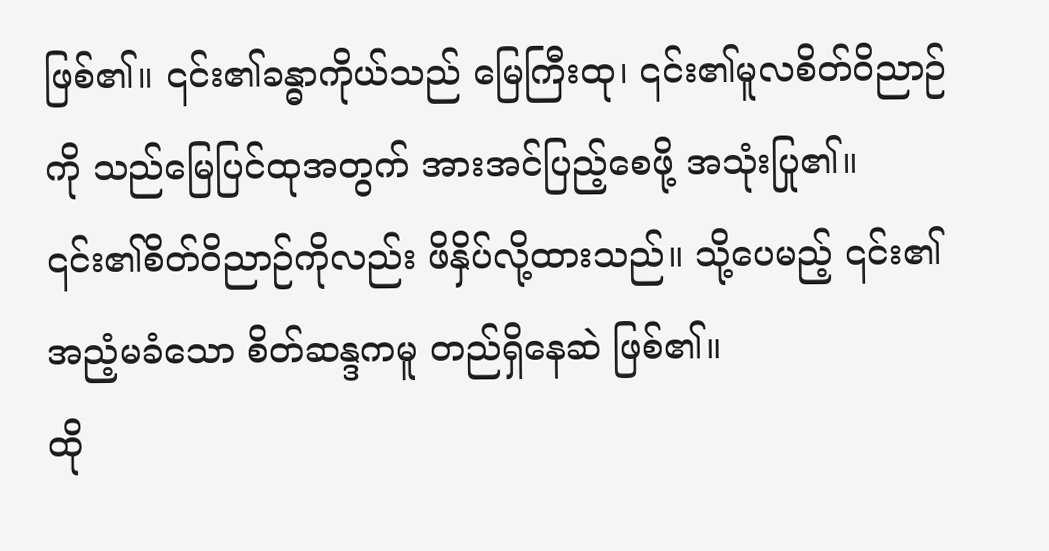ဖြစ်၏။ ၎င်း၏ခန္ဓာကိုယ်သည် မြေကြီးထု၊ ၎င်း၏မူလစိတ်ဝိညာဉ်ကို သည်မြေပြင်ထုအတွက် အားအင်ပြည့်စေဖို့ အသုံးပြု၏။ ၎င်း၏စိတ်ဝိညာဉ်ကိုလည်း ဖိနှိပ်လို့ထားသည်။ သို့ပေမည့် ၎င်း၏ အညံ့မခံသော စိတ်ဆန္ဒကမူ တည်ရှိနေဆဲ ဖြစ်၏။
ထို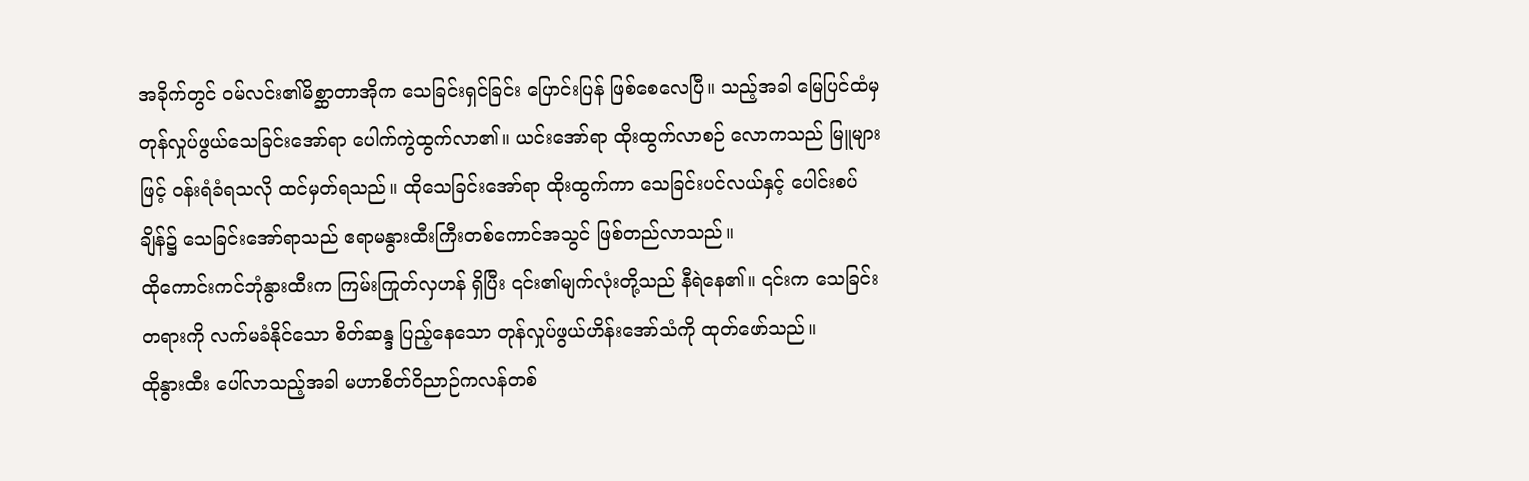အခိုက်တွင် ဝမ်လင်း၏မိစ္ဆာတာအိုက သေခြင်းရှင်ခြင်း ပြောင်းပြန် ဖြစ်စေလေပြီ။ သည့်အခါ မြေပြင်ထံမှ တုန်လှုပ်ဖွယ်သေခြင်းအော်ရာ ပေါက်ကွဲထွက်လာ၏။ ယင်းအော်ရာ ထိုးထွက်လာစဉ် လောကသည် မြူများဖြင့် ဝန်းရံခံရသလို ထင်မှတ်ရသည်။ ထိုသေခြင်းအော်ရာ ထိုးထွက်ကာ သေခြင်းပင်လယ်နှင့် ပေါင်းစပ်ချိန်၌ သေခြင်းအော်ရာသည် ဧရာမနွားထီးကြီးတစ်ကောင်အသွင် ဖြစ်တည်လာသည်။
ထိုကောင်းကင်ဘုံနွားထီးက ကြမ်းကြုတ်လှဟန် ရှိပြီး ၎င်း၏မျက်လုံးတို့သည် နီရဲနေ၏။ ၎င်းက သေခြင်းတရားကို လက်မခံနိုင်သော စိတ်ဆန္ဒ ပြည့်နေသော တုန်လှုပ်ဖွယ်ဟိန်းအော်သံကို ထုတ်ဖော်သည်။
ထိုနွားထီး ပေါ်လာသည့်အခါ မဟာစိတ်ဝိညာဉ်ကလန်တစ်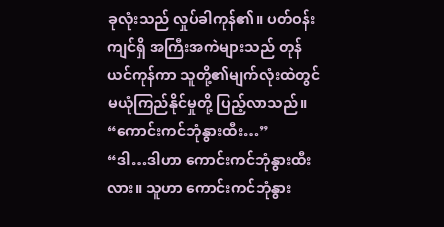ခုလုံးသည် လှုပ်ခါကုန်၏။ ပတ်ဝန်းကျင်ရှိ အကြီးအကဲများသည် တုန်ယင်ကုန်ကာ သူတို့၏မျက်လုံးထဲတွင် မယုံကြည်နိုင်မှုတို့ ပြည့်လာသည်။
“ကောင်းကင်ဘုံနွားထီး…”
“ဒါ…ဒါဟာ ကောင်းကင်ဘုံနွားထီးလား။ သူဟာ ကောင်းကင်ဘုံနွား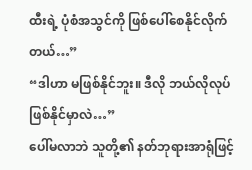ထီးရဲ့ ပုံစံအသွင်ကို ဖြစ်ပေါ်စေနိုင်လိုက်တယ်…”
“ဒါဟာ မဖြစ်နိုင်ဘူး။ ဒီလို ဘယ်လိုလုပ် ဖြစ်နိုင်မှာလဲ…”
ပေါ်မလာဘဲ သူတို့၏ နတ်ဘုရားအာရုံဖြင့်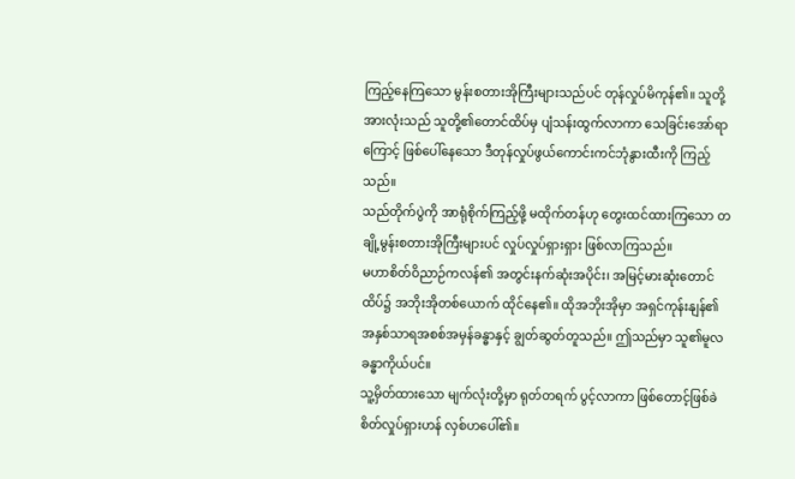ကြည့်နေကြသော မွန်းစတားအိုကြီးများသည်ပင် တုန်လှုပ်မိကုန်၏။ သူတို့အားလုံးသည် သူတို့၏တောင်ထိပ်မှ ပျံသန်းထွက်လာကာ သေခြင်းအော်ရာကြောင့် ဖြစ်ပေါ်နေသော ဒီတုန်လှုပ်ဖွယ်ကောင်းကင်ဘုံနွားထီးကို ကြည့်သည်။
သည်တိုက်ပွဲကို အာရုံစိုက်ကြည့်ဖို့ မထိုက်တန်ဟု တွေးထင်ထားကြသော တချို့မွန်းစတားအိုကြီးများပင် လှုပ်လှုပ်ရှားရှား ဖြစ်လာကြသည်။
မဟာစိတ်ဝိညာဉ်ကလန်၏ အတွင်းနက်ဆုံးအပိုင်း၊ အမြင့်မားဆုံးတောင်ထိပ်၌ အဘိုးအိုတစ်ယောက် ထိုင်နေ၏။ ထိုအဘိုးအိုမှာ အရှင်ကုန်းနျန်၏ အနှစ်သာရအစစ်အမှန်ခန္ဓာနှင့် ချွတ်ဆွတ်တူသည်။ ဤသည်မှာ သူ၏မူလခန္ဓာကိုယ်ပင်။
သူ့မှိတ်ထားသော မျက်လုံးတို့မှာ ရုတ်တရက် ပွင့်လာကာ ဖြစ်တောင့်ဖြစ်ခဲ စိတ်လှုပ်ရှားဟန် လှစ်ဟပေါ်၏။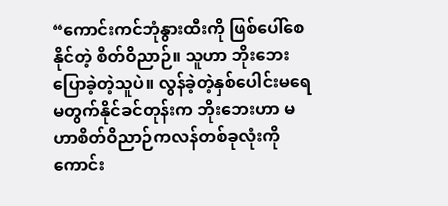“ကောင်းကင်ဘုံနွားထီးကို ဖြစ်ပေါ်စေနိုင်တဲ့ စိတ်ဝိညာဉ်။ သူဟာ ဘိုးဘေး ပြောခဲ့တဲ့သူပဲ။ လွန်ခဲ့တဲ့နှစ်ပေါင်းမရေမတွက်နိုင်ခင်တုန်းက ဘိုးဘေးဟာ မဟာစိတ်ဝိညာဉ်ကလန်တစ်ခုလုံးကို ကောင်း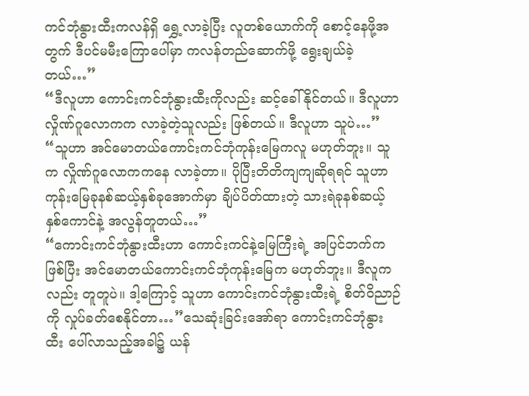ကင်ဘုံနွားထီးကလန်ရှိ ရွှေ့လာခဲ့ပြီး လူတစ်ယောက်ကို စောင့်နေဖို့အတွက် ဒီပင်မမီးကြောပေါ်မှာ ကလန်တည်ဆောက်ဖို့ ရွေးချယ်ခဲ့တယ်…”
“ဒီလူဟာ ကောင်းကင်ဘုံနွားထီးကိုလည်း ဆင့်ခေါ်နိုင်တယ်။ ဒီလူဟာ လှိုဏ်ဂူလောကက လာခဲ့တဲ့သူလည်း ဖြစ်တယ်။ ဒီလူဟာ သူပဲ…”
“သူဟာ အင်မောတယ်ကောင်းကင်ဘုံကုန်းမြေကလူ မဟုတ်ဘူး။ သူက လှိုဏ်ဂူလောကကနေ လာခဲ့တာ။ ပိုပြီးတိတိကျကျဆိုရရင် သူဟာ ကုန်းမြေခုနစ်ဆယ့်နှစ်ခုအောက်မှာ ချိပ်ပိတ်ထားတဲ့ သားရဲခုနစ်ဆယ့်နှစ်ကောင်နဲ့ အလွန်တူတယ်…”
“ကောင်းကင်ဘုံနွားထီးဟာ ကောင်းကင်နဲ့မြေကြီးရဲ့ အပြင်ဘက်က ဖြစ်ပြီး အင်မောတယ်ကောင်းကင်ဘုံကုန်းမြေက မဟုတ်ဘူး။ ဒီလူကလည်း တူတူပဲ။ ဒါ့ကြောင့် သူဟာ ကောင်းကင်ဘုံနွားထီးရဲ့ စိတ်ဝိညာဉ်ကို လှုပ်ခတ်စေနိုင်တာ…”သေဆုံးခြင်းအော်ရာ ကောင်းကင်ဘုံနွားထီး ပေါ်လာသည့်အခါ၌ ယန်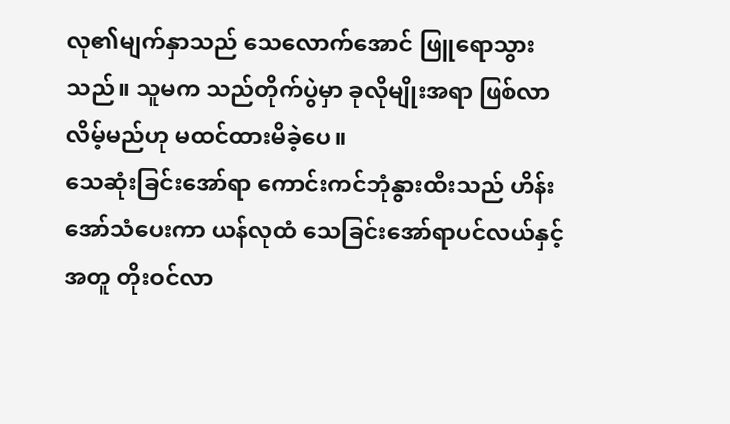လု၏မျက်နှာသည် သေလောက်အောင် ဖြူရောသွားသည်။ သူမက သည်တိုက်ပွဲမှာ ခုလိုမျိုးအရာ ဖြစ်လာလိမ့်မည်ဟု မထင်ထားမိခဲ့ပေ။
သေဆုံးခြင်းအော်ရာ ကောင်းကင်ဘုံနွားထီးသည် ဟိန်းအော်သံပေးကာ ယန်လုထံ သေခြင်းအော်ရာပင်လယ်နှင့်အတူ တိုးဝင်လာ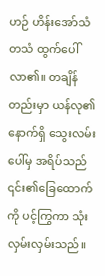ဟဉ် ဟိန်းအော်သံ တသံ ထွက်ပေါ်လာ၏။ တချိန်တည်းမှာ ယန်လု၏နောက်ရှိ သွေးလမ်းပေါ်မှ အရိပ်သည် ၎င်း၏ခြေထောက်ကို ပင့်ကြွကာ သုံးလှမ်းလှမ်းသည်။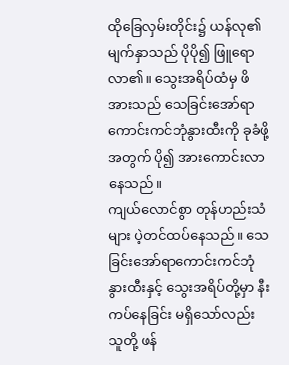ထိုခြေလှမ်းတိုင်း၌ ယန်လု၏မျက်နှာသည် ပိုပို၍ ဖြူရောလာ၏။ သွေးအရိပ်ထံမှ ဖိအားသည် သေခြင်းအော်ရာကောင်းကင်ဘုံနွားထီးကို ခုခံဖို့အတွက် ပို၍ အားကောင်းလာနေသည်။
ကျယ်လောင်စွာ တုန်ဟည်းသံများ ပဲ့တင်ထပ်နေသည်။ သေခြင်းအော်ရာကောင်းကင်ဘုံနွားထီးနှင့် သွေးအရိပ်တို့မှာ နီးကပ်နေခြင်း မရှိသော်လည်း သူတို့ ဖန်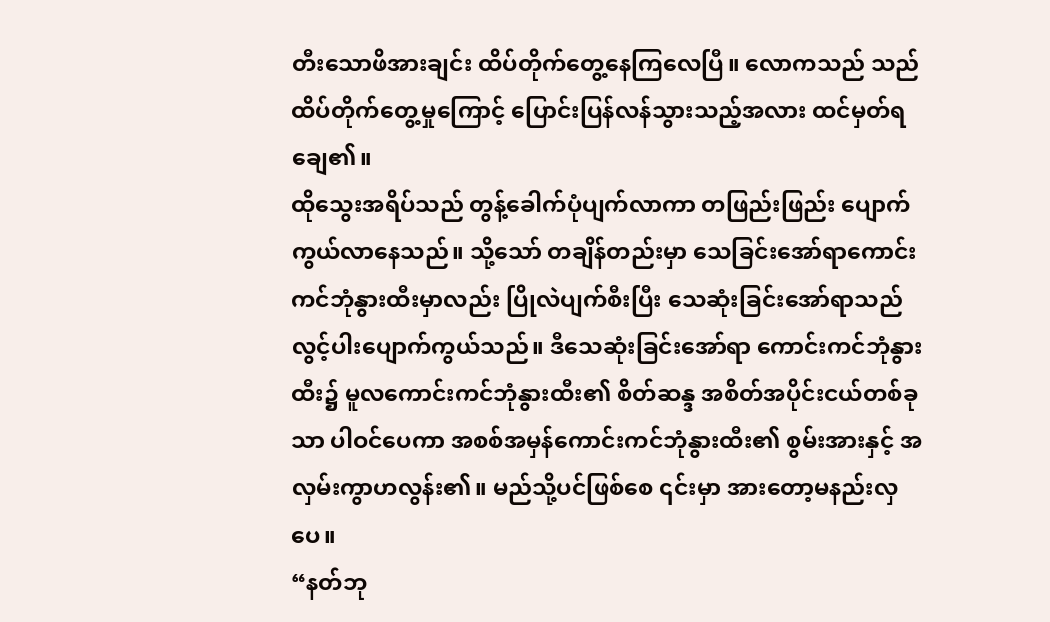တီးသောဖိအားချင်း ထိပ်တိုက်တွေ့နေကြလေပြီ။ လောကသည် သည်ထိပ်တိုက်တွေ့မှုကြောင့် ပြောင်းပြန်လန်သွားသည့်အလား ထင်မှတ်ရချေ၏။
ထိုသွေးအရိပ်သည် တွန့်ခေါက်ပုံပျက်လာကာ တဖြည်းဖြည်း ပျောက်ကွယ်လာနေသည်။ သို့သော် တချိန်တည်းမှာ သေခြင်းအော်ရာကောင်းကင်ဘုံနွားထီးမှာလည်း ပြိုလဲပျက်စီးပြီး သေဆုံးခြင်းအော်ရာသည် လွင့်ပါးပျောက်ကွယ်သည်။ ဒီသေဆုံးခြင်းအော်ရာ ကောင်းကင်ဘုံနွားထီး၌ မူလကောင်းကင်ဘုံနွားထီး၏ စိတ်ဆန္ဒ အစိတ်အပိုင်းငယ်တစ်ခုသာ ပါဝင်ပေကာ အစစ်အမှန်ကောင်းကင်ဘုံနွားထီး၏ စွမ်းအားနှင့် အလှမ်းကွာဟလွန်း၏။ မည်သို့ပင်ဖြစ်စေ ၎င်းမှာ အားတော့မနည်းလှပေ။
“နတ်ဘု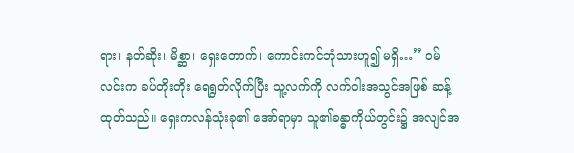ရား၊ နတ်ဆိုး၊ မိစ္ဆာ၊ ရှေးတောက်၊ ကောင်းကင်ဘုံသားဟူ၍ မရှိ…” ဝမ်လင်းက ခပ်တိုးတိုး ရေရွတ်လိုက်ပြီး သူ့လက်ကို လက်ဝါးအသွင်အဖြစ် ဆန့်ထုတ်သည်။ ရှေးကလန်သုံးခု၏ အော်ရာမှာ သူ၏ခန္ဓာကိုယ်တွင်း၌ အလျင်အ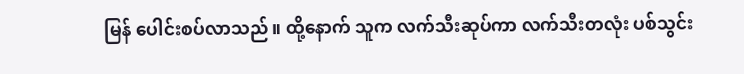မြန် ပေါင်းစပ်လာသည်။ ထို့နောက် သူက လက်သီးဆုပ်ကာ လက်သီးတလုံး ပစ်သွင်း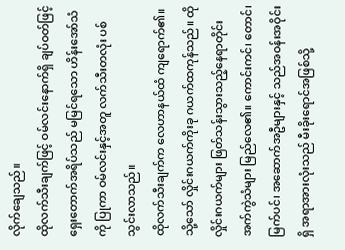လိုက်ချေသည်။
ထိုလက်သီးချက်ဖြင့် ဝမ်လင်းနောက်ရှိ ချပ်ဝတ်ဖြင့် ရှေးတောက်အရိပ်သည် မမြင်ရသော ဟိန်းအော်သံကို ပြုကာ ဝမ်လင်းနှင့်အတူ လက်သီးတလုံး ပစ်သွင်းလာသည်။
ထိုလက်သီးချက်က လေဟာနယ်ထံ ကျရောက်၏။ သို့သော် လှိုင်းဂယက်ကိုးခု ဂယက်ထကုန်သည်။ ထိုလှိုင်းဂယက်များ ဖြတ်သန်းသွားသည့်နေရာတိုင်း အက်ကွဲသံများ မြည်လေ၏။ ကောင်းကင်၊ တောင်၊ မြက်ပင်၊ အဆောက်အဦများနှင့် သည်အဝန်းအဝိုင်းရှိ အရာအားလုံးသည် မီးခိုးရောင်အဖြစ်သို့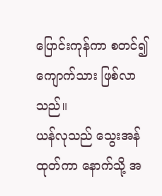ပြောင်းကုန်ကာ စတင်၍ ကျောက်သား ဖြစ်လာသည်။
ယန်လုသည် သွေးအန်ထုတ်ကာ နောက်သို့ အ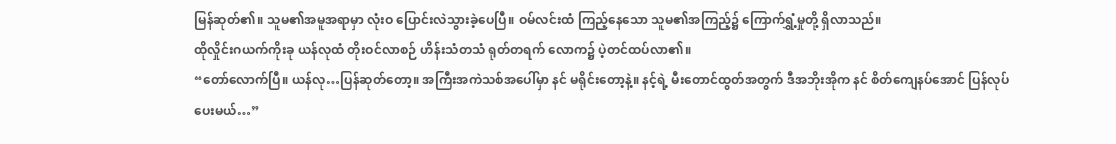မြန်ဆုတ်၏။ သူမ၏အမူအရာမှာ လုံးဝ ပြောင်းလဲသွားခဲ့ပေပြီ။ ဝမ်လင်းထံ ကြည့်နေသော သူမ၏အကြည့်၌ ကြောက်ရွှံ့မှုတို့ ရှိလာသည်။
ထိုလှိုင်းဂယက်ကိုးခု ယန်လုထံ တိုးဝင်လာစဉ် ဟိန်းသံတသံ ရုတ်တရက် လောက၌ ပဲ့တင်ထပ်လာ၏။
“တော်လောက်ပြီ။ ယန်လု…ပြန်ဆုတ်တော့။ အကြီးအကဲသစ်အပေါ်မှာ နင် မရိုင်းတော့နဲ့။ နင့်ရဲ့ မီးတောင်ထွတ်အတွက် ဒီအဘိုးအိုက နင် စိတ်ကျေနပ်အောင် ပြန်လုပ်ပေးမယ်…”